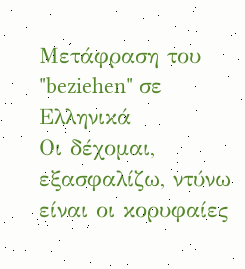Μετάφραση του "beziehen" σε Ελληνικά
Οι δέχομαι, εξασφαλίζω, ντύνω είναι οι κορυφαίες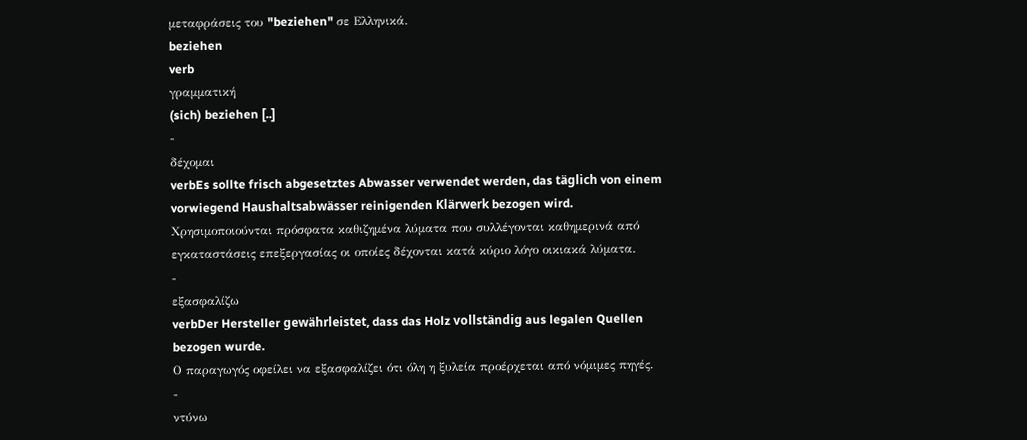μεταφράσεις του "beziehen" σε Ελληνικά.
beziehen
verb
γραμματική
(sich) beziehen [..]
-
δέχομαι
verbEs sollte frisch abgesetztes Abwasser verwendet werden, das täglich von einem vorwiegend Haushaltsabwässer reinigenden Klärwerk bezogen wird.
Χρησιμοποιούνται πρόσφατα καθιζημένα λύματα που συλλέγονται καθημερινά από εγκαταστάσεις επεξεργασίας οι οποίες δέχονται κατά κύριο λόγο οικιακά λύματα.
-
εξασφαλίζω
verbDer Hersteller gewährleistet, dass das Holz vollständig aus legalen Quellen bezogen wurde.
Ο παραγωγός οφείλει να εξασφαλίζει ότι όλη η ξυλεία προέρχεται από νόμιμες πηγές.
-
ντύνω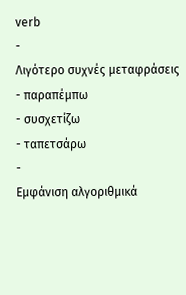verb
-
Λιγότερο συχνές μεταφράσεις
- παραπέμπω
- συσχετίζω
- ταπετσάρω
-
Εμφάνιση αλγοριθμικά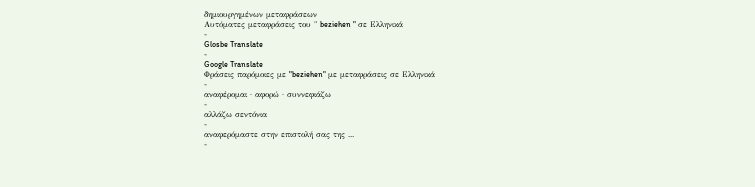δημιουργημένων μεταφράσεων
Αυτόματες μεταφράσεις του " beziehen " σε Ελληνικά
-
Glosbe Translate
-
Google Translate
Φράσεις παρόμοιες με "beziehen" με μεταφράσεις σε Ελληνικά
-
αναφέρομαι · αφορώ · συννεφιάζω
-
αλλάζω σεντόνια
-
αναφερόμαστε στην επιστολή σας της ...
-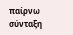παίρνω σύνταξη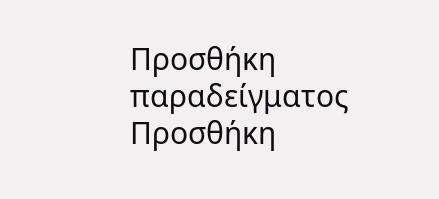Προσθήκη παραδείγματος
Προσθήκη